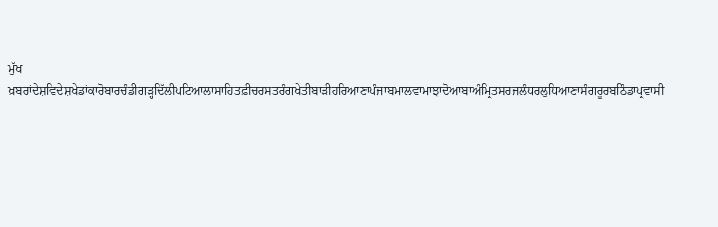ਮੁੱਖ ਖ਼ਬਰਾਂਦੇਸ਼ਵਿਦੇਸ਼ਖੇਡਾਂਕਾਰੋਬਾਰਚੰਡੀਗੜ੍ਹਦਿੱਲੀਪਟਿਆਲਾਸਾਹਿਤਫ਼ੀਚਰਸਤਰੰਗਖੇਤੀਬਾੜੀਹਰਿਆਣਾਪੰਜਾਬਮਾਲਵਾਮਾਝਾਦੋਆਬਾਅੰਮ੍ਰਿਤਸਰਜਲੰਧਰਲੁਧਿਆਣਾਸੰਗਰੂਰਬਠਿੰਡਾਪ੍ਰਵਾਸੀ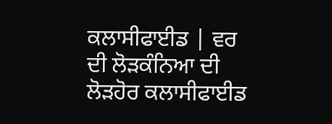ਕਲਾਸੀਫਾਈਡ | ਵਰ ਦੀ ਲੋੜਕੰਨਿਆ ਦੀ ਲੋੜਹੋਰ ਕਲਾਸੀਫਾਈਡ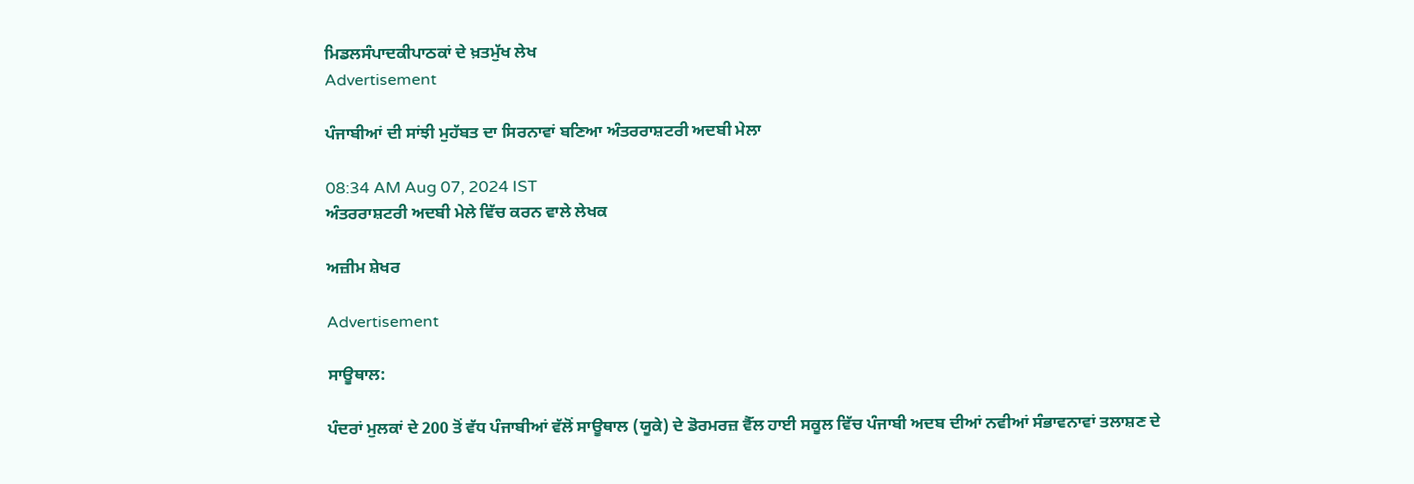ਮਿਡਲਸੰਪਾਦਕੀਪਾਠਕਾਂ ਦੇ ਖ਼ਤਮੁੱਖ ਲੇਖ
Advertisement

ਪੰਜਾਬੀਆਂ ਦੀ ਸਾਂਝੀ ਮੁਹੱਬਤ ਦਾ ਸਿਰਨਾਵਾਂ ਬਣਿਆ ਅੰਤਰਰਾਸ਼ਟਰੀ ਅਦਬੀ ਮੇਲਾ

08:34 AM Aug 07, 2024 IST
ਅੰਤਰਰਾਸ਼ਟਰੀ ਅਦਬੀ ਮੇਲੇ ਵਿੱਚ ਕਰਨ ਵਾਲੇ ਲੇਖਕ

ਅਜ਼ੀਮ ਸ਼ੇਖਰ

Advertisement

ਸਾਊਥਾਲ:

ਪੰਦਰਾਂ ਮੁਲਕਾਂ ਦੇ 200 ਤੋਂ ਵੱਧ ਪੰਜਾਬੀਆਂ ਵੱਲੋਂ ਸਾਊਥਾਲ (ਯੂਕੇ) ਦੇ ਡੋਰਮਰਜ਼ ਵੈੱਲ ਹਾਈ ਸਕੂਲ ਵਿੱਚ ਪੰਜਾਬੀ ਅਦਬ ਦੀਆਂ ਨਵੀਆਂ ਸੰਭਾਵਨਾਵਾਂ ਤਲਾਸ਼ਣ ਦੇ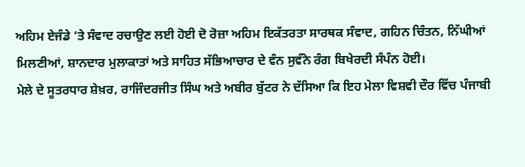ਅਹਿਮ ਏਜੰਡੇ ’ਤੇ ਸੰਵਾਦ ਰਚਾਉਣ ਲਈ ਹੋਈ ਦੋ ਰੋਜ਼ਾ ਅਹਿਮ ਇਕੱਤਰਤਾ ਸਾਰਥਕ ਸੰਵਾਦ, ਗਹਿਨ ਚਿੰਤਨ, ਨਿੱਘੀਆਂ ਮਿਲਣੀਆਂ, ਸ਼ਾਨਦਾਰ ਮੁਲਾਕਾਤਾਂ ਅਤੇ ਸਾਹਿਤ ਸੱਭਿਆਚਾਰ ਦੇ ਵੰਨ ਸੁਵੰਨੇ ਰੰਗ ਬਿਖੇਰਦੀ ਸੰਪੰਨ ਹੋਈ।
ਮੇਲੇ ਦੇ ਸੂਤਰਧਾਰ ਸ਼ੇਖ਼ਰ, ਰਾਜਿੰਦਰਜੀਤ ਸਿੰਘ ਅਤੇ ਅਬੀਰ ਬੁੱਟਰ ਨੇ ਦੱਸਿਆ ਕਿ ਇਹ ਮੇਲਾ ਵਿਸ਼ਵੀ ਦੌਰ ਵਿੱਚ ਪੰਜਾਬੀ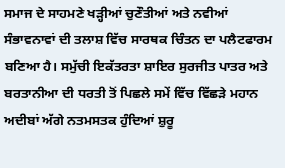ਸਮਾਜ ਦੇ ਸਾਹਮਣੇ ਖੜ੍ਹੀਆਂ ਚੁਣੌਤੀਆਂ ਅਤੇ ਨਵੀਆਂ ਸੰਭਾਵਨਾਵਾਂ ਦੀ ਤਲਾਸ਼ ਵਿੱਚ ਸਾਰਥਕ ਚਿੰਤਨ ਦਾ ਪਲੈਟਫਾਰਮ ਬਣਿਆ ਹੈ। ਸਮੁੱਚੀ ਇਕੱਤਰਤਾ ਸ਼ਾਇਰ ਸੁਰਜੀਤ ਪਾਤਰ ਅਤੇ ਬਰਤਾਨੀਆ ਦੀ ਧਰਤੀ ਤੋਂ ਪਿਛਲੇ ਸਮੇਂ ਵਿੱਚ ਵਿੱਛੜੇ ਮਹਾਨ ਅਦੀਬਾਂ ਅੱਗੇ ਨਤਮਸਤਕ ਹੁੰਦਿਆਂ ਸ਼ੁਰੂ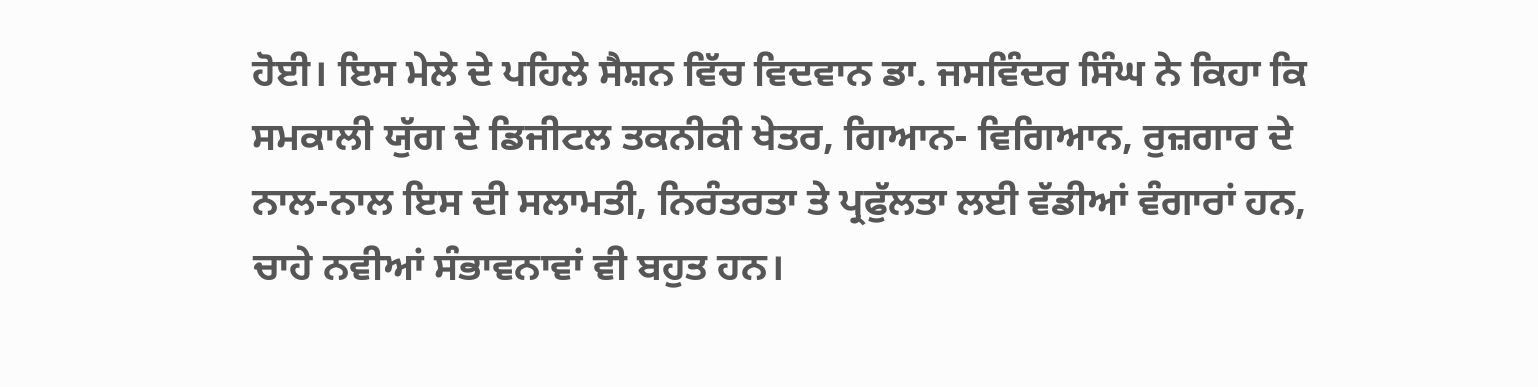ਹੋਈ। ਇਸ ਮੇਲੇ ਦੇ ਪਹਿਲੇ ਸੈਸ਼ਨ ਵਿੱਚ ਵਿਦਵਾਨ ਡਾ. ਜਸਵਿੰਦਰ ਸਿੰਘ ਨੇ ਕਿਹਾ ਕਿ ਸਮਕਾਲੀ ਯੁੱਗ ਦੇ ਡਿਜੀਟਲ ਤਕਨੀਕੀ ਖੇਤਰ, ਗਿਆਨ- ਵਿਗਿਆਨ, ਰੁਜ਼ਗਾਰ ਦੇ ਨਾਲ-ਨਾਲ ਇਸ ਦੀ ਸਲਾਮਤੀ, ਨਿਰੰਤਰਤਾ ਤੇ ਪ੍ਰਫੁੱਲਤਾ ਲਈ ਵੱਡੀਆਂ ਵੰਗਾਰਾਂ ਹਨ, ਚਾਹੇ ਨਵੀਆਂ ਸੰਭਾਵਨਾਵਾਂ ਵੀ ਬਹੁਤ ਹਨ।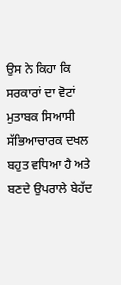ਉਸ ਨੇ ਕਿਹਾ ਕਿ ਸਰਕਾਰਾਂ ਦਾ ਵੋਟਾਂ ਮੁਤਾਬਕ ਸਿਆਸੀ ਸੱਭਿਆਚਾਰਕ ਦਖਲ ਬਹੁਤ ਵਧਿਆ ਹੈ ਅਤੇ ਬਣਦੇ ਉਪਰਾਲੇ ਬੇਹੱਦ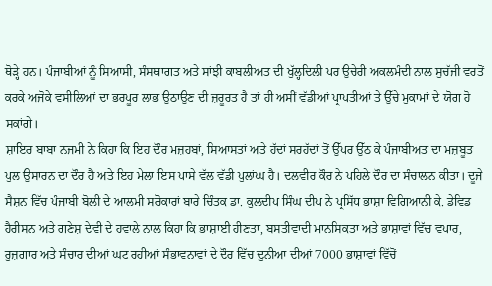ਥੋੜ੍ਹੇ ਹਨ। ਪੰਜਾਬੀਆਂ ਨੂੰ ਸਿਆਸੀ, ਸੰਸਥਾਗਤ ਅਤੇ ਸਾਂਝੀ ਕਾਬਲੀਅਤ ਦੀ ਖੁੱਲ੍ਹਦਿਲੀ ਪਰ ਉਚੇਰੀ ਅਕਲਮੰਦੀ ਨਾਲ ਸੁਚੱਜੀ ਵਰਤੋਂ ਕਰਕੇ ਅਜੋਕੇ ਵਸੀਲਿਆਂ ਦਾ ਭਰਪੂਰ ਲਾਭ ਉਠਾਉਣ ਦੀ ਜ਼ਰੂਰਤ ਹੈ ਤਾਂ ਹੀ ਅਸੀਂ ਵੱਡੀਆਂ ਪ੍ਰਾਪਤੀਆਂ ਤੇ ਉੱਚੇ ਮੁਕਾਮਾਂ ਦੇ ਯੋਗ ਹੋ ਸਕਾਂਗੇ।
ਸ਼ਾਇਰ ਬਾਬਾ ਨਜਮੀ ਨੇ ਕਿਹਾ ਕਿ ਇਹ ਦੌਰ ਮਜ਼ਹਬਾਂ, ਸਿਆਸਤਾਂ ਅਤੇ ਹੱਦਾਂ ਸਰਹੱਦਾਂ ਤੋਂ ਉੱਪਰ ਉੱਠ ਕੇ ਪੰਜਾਬੀਅਤ ਦਾ ਮਜ਼ਬੂਤ ਪੁਲ ਉਸਾਰਨ ਦਾ ਦੌਰ ਹੈ ਅਤੇ ਇਹ ਮੇਲਾ ਇਸ ਪਾਸੇ ਵੱਲ ਵੱਡੀ ਪੁਲਾਂਘ ਹੈ। ਦਲਵੀਰ ਕੌਰ ਨੇ ਪਹਿਲੇ ਦੌਰ ਦਾ ਸੰਚਾਲਨ ਕੀਤਾ। ਦੂਜੇ ਸੈਸ਼ਨ ਵਿੱਚ ਪੰਜਾਬੀ ਬੋਲੀ ਦੇ ਆਲਮੀ ਸਰੋਕਾਰਾਂ ਬਾਰੇ ਚਿੰਤਕ ਡਾ. ਕੁਲਦੀਪ ਸਿੰਘ ਦੀਪ ਨੇ ਪ੍ਰਸਿੱਧ ਭਾਸ਼ਾ ਵਿਗਿਆਨੀ ਕੇ. ਡੇਵਿਡ ਹੈਰੀਸਨ ਅਤੇ ਗਣੇਸ਼ ਦੇਵੀ ਦੇ ਹਵਾਲੇ ਨਾਲ ਕਿਹਾ ਕਿ ਭਾਸ਼ਾਈ ਹੀਣਤਾ, ਬਸਤੀਵਾਦੀ ਮਾਨਸਿਕਤਾ ਅਤੇ ਭਾਸ਼ਾਵਾਂ ਵਿੱਚ ਵਪਾਰ, ਰੁਜ਼ਗਾਰ ਅਤੇ ਸੰਚਾਰ ਦੀਆਂ ਘਟ ਰਹੀਆਂ ਸੰਭਾਵਨਾਵਾਂ ਦੇ ਦੌਰ ਵਿੱਚ ਦੁਨੀਆ ਦੀਆਂ 7000 ਭਾਸ਼ਾਵਾਂ ਵਿੱਚੋਂ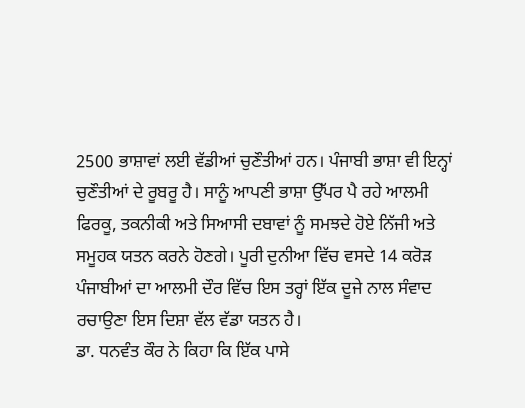2500 ਭਾਸ਼ਾਵਾਂ ਲਈ ਵੱਡੀਆਂ ਚੁਣੌਤੀਆਂ ਹਨ। ਪੰਜਾਬੀ ਭਾਸ਼ਾ ਵੀ ਇਨ੍ਹਾਂ ਚੁਣੌਤੀਆਂ ਦੇ ਰੂਬਰੂ ਹੈ। ਸਾਨੂੰ ਆਪਣੀ ਭਾਸ਼ਾ ਉੱਪਰ ਪੈ ਰਹੇ ਆਲਮੀ ਫਿਰਕੂ, ਤਕਨੀਕੀ ਅਤੇ ਸਿਆਸੀ ਦਬਾਵਾਂ ਨੂੰ ਸਮਝਦੇ ਹੋਏ ਨਿੱਜੀ ਅਤੇ ਸਮੂਹਕ ਯਤਨ ਕਰਨੇ ਹੋਣਗੇ। ਪੂਰੀ ਦੁਨੀਆ ਵਿੱਚ ਵਸਦੇ 14 ਕਰੋੜ ਪੰਜਾਬੀਆਂ ਦਾ ਆਲਮੀ ਦੌਰ ਵਿੱਚ ਇਸ ਤਰ੍ਹਾਂ ਇੱਕ ਦੂਜੇ ਨਾਲ ਸੰਵਾਦ ਰਚਾਉਣਾ ਇਸ ਦਿਸ਼ਾ ਵੱਲ ਵੱਡਾ ਯਤਨ ਹੈ।
ਡਾ. ਧਨਵੰਤ ਕੌਰ ਨੇ ਕਿਹਾ ਕਿ ਇੱਕ ਪਾਸੇ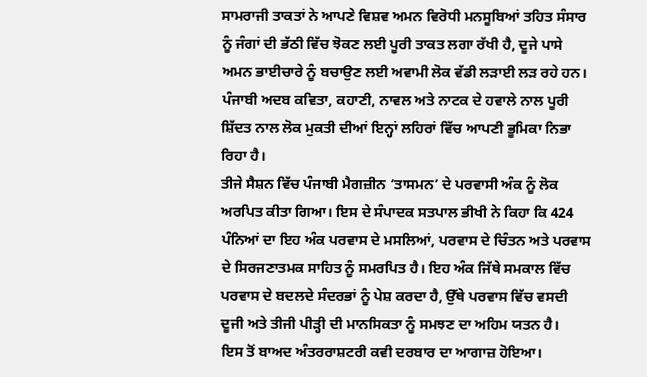ਸਾਮਰਾਜੀ ਤਾਕਤਾਂ ਨੇ ਆਪਣੇ ਵਿਸ਼ਵ ਅਮਨ ਵਿਰੋਧੀ ਮਨਸੂਬਿਆਂ ਤਹਿਤ ਸੰਸਾਰ ਨੂੰ ਜੰਗਾਂ ਦੀ ਭੱਠੀ ਵਿੱਚ ਝੋਕਣ ਲਈ ਪੂਰੀ ਤਾਕਤ ਲਗਾ ਰੱਖੀ ਹੈ, ਦੂਜੇ ਪਾਸੇ ਅਮਨ ਭਾਈਚਾਰੇ ਨੂੰ ਬਚਾਉਣ ਲਈ ਅਵਾਮੀ ਲੋਕ ਵੱਡੀ ਲੜਾਈ ਲੜ ਰਹੇ ਹਨ। ਪੰਜਾਬੀ ਅਦਬ ਕਵਿਤਾ, ਕਹਾਣੀ, ਨਾਵਲ ਅਤੇ ਨਾਟਕ ਦੇ ਹਵਾਲੇ ਨਾਲ ਪੂਰੀ ਸ਼ਿੱਦਤ ਨਾਲ ਲੋਕ ਮੁਕਤੀ ਦੀਆਂ ਇਨ੍ਹਾਂ ਲਹਿਰਾਂ ਵਿੱਚ ਆਪਣੀ ਭੂਮਿਕਾ ਨਿਭਾ ਰਿਹਾ ਹੈ।
ਤੀਜੇ ਸੈਸ਼ਨ ਵਿੱਚ ਪੰਜਾਬੀ ਮੈਗਜ਼ੀਨ ‘ਤਾਸਮਨ’ ਦੇ ਪਰਵਾਸੀ ਅੰਕ ਨੂੰ ਲੋਕ ਅਰਪਿਤ ਕੀਤਾ ਗਿਆ। ਇਸ ਦੇ ਸੰਪਾਦਕ ਸਤਪਾਲ ਭੀਖੀ ਨੇ ਕਿਹਾ ਕਿ 424 ਪੰਨਿਆਂ ਦਾ ਇਹ ਅੰਕ ਪਰਵਾਸ ਦੇ ਮਸਲਿਆਂ, ਪਰਵਾਸ ਦੇ ਚਿੰਤਨ ਅਤੇ ਪਰਵਾਸ ਦੇ ਸਿਰਜਣਾਤਮਕ ਸਾਹਿਤ ਨੂੰ ਸਮਰਪਿਤ ਹੈ। ਇਹ ਅੰਕ ਜਿੱਥੇ ਸਮਕਾਲ ਵਿੱਚ ਪਰਵਾਸ ਦੇ ਬਦਲਦੇ ਸੰਦਰਭਾਂ ਨੂੰ ਪੇਸ਼ ਕਰਦਾ ਹੈ, ਉੱਥੇ ਪਰਵਾਸ ਵਿੱਚ ਵਸਦੀ ਦੂਜੀ ਅਤੇ ਤੀਜੀ ਪੀੜ੍ਹੀ ਦੀ ਮਾਨਸਿਕਤਾ ਨੂੰ ਸਮਝਣ ਦਾ ਅਹਿਮ ਯਤਨ ਹੈ।
ਇਸ ਤੋਂ ਬਾਅਦ ਅੰਤਰਰਾਸ਼ਟਰੀ ਕਵੀ ਦਰਬਾਰ ਦਾ ਆਗਾਜ਼ ਹੋਇਆ।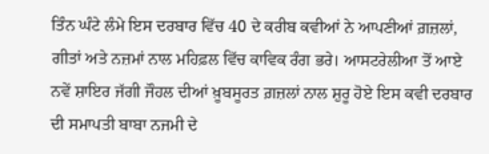ਤਿੰਨ ਘੰਟੇ ਲੰਮੇ ਇਸ ਦਰਬਾਰ ਵਿੱਚ 40 ਦੇ ਕਰੀਬ ਕਵੀਆਂ ਨੇ ਆਪਣੀਆਂ ਗ਼ਜ਼ਲਾਂ, ਗੀਤਾਂ ਅਤੇ ਨਜ਼ਮਾਂ ਨਾਲ ਮਹਿਫ਼ਲ ਵਿੱਚ ਕਾਵਿਕ ਰੰਗ ਭਰੇ। ਆਸਟਰੇਲੀਆ ਤੋਂ ਆਏ ਨਵੇਂ ਸ਼ਾਇਰ ਜੱਗੀ ਜੌਹਲ ਦੀਆਂ ਖ਼ੂਬਸੂਰਤ ਗ਼ਜ਼ਲਾਂ ਨਾਲ ਸ਼ੁਰੂ ਹੋਏ ਇਸ ਕਵੀ ਦਰਬਾਰ ਦੀ ਸਮਾਪਤੀ ਬਾਬਾ ਨਜਮੀ ਦੇ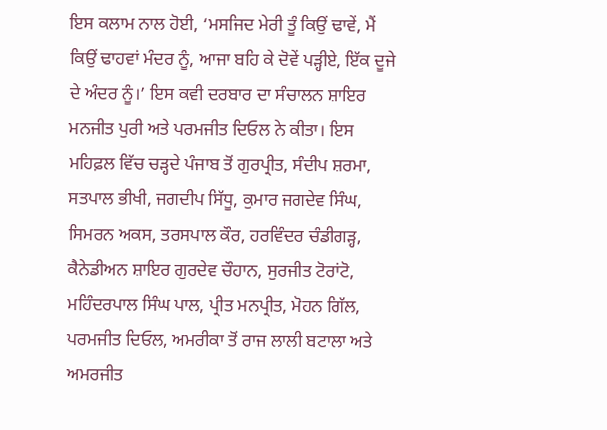ਇਸ ਕਲਾਮ ਨਾਲ ਹੋਈ, ‘ਮਸਜਿਦ ਮੇਰੀ ਤੂੰ ਕਿਉਂ ਢਾਵੇਂ, ਮੈਂ ਕਿਉਂ ਢਾਹਵਾਂ ਮੰਦਰ ਨੂੰ, ਆਜਾ ਬਹਿ ਕੇ ਦੋਵੇਂ ਪੜ੍ਹੀਏ, ਇੱਕ ਦੂਜੇ ਦੇ ਅੰਦਰ ਨੂੰ।’ ਇਸ ਕਵੀ ਦਰਬਾਰ ਦਾ ਸੰਚਾਲਨ ਸ਼ਾਇਰ ਮਨਜੀਤ ਪੁਰੀ ਅਤੇ ਪਰਮਜੀਤ ਦਿਓਲ ਨੇ ਕੀਤਾ। ਇਸ ਮਹਿਫ਼ਲ ਵਿੱਚ ਚੜ੍ਹਦੇ ਪੰਜਾਬ ਤੋਂ ਗੁਰਪ੍ਰੀਤ, ਸੰਦੀਪ ਸ਼ਰਮਾ, ਸਤਪਾਲ ਭੀਖੀ, ਜਗਦੀਪ ਸਿੱਧੂ, ਕੁਮਾਰ ਜਗਦੇਵ ਸਿੰਘ, ਸਿਮਰਨ ਅਕਸ, ਤਰਸਪਾਲ ਕੌਰ, ਹਰਵਿੰਦਰ ਚੰਡੀਗੜ੍ਹ, ਕੈਨੇਡੀਅਨ ਸ਼ਾਇਰ ਗੁਰਦੇਵ ਚੌਹਾਨ, ਸੁਰਜੀਤ ਟੋਰਾਂਟੋ, ਮਹਿੰਦਰਪਾਲ ਸਿੰਘ ਪਾਲ, ਪ੍ਰੀਤ ਮਨਪ੍ਰੀਤ, ਮੋਹਨ ਗਿੱਲ, ਪਰਮਜੀਤ ਦਿਓਲ, ਅਮਰੀਕਾ ਤੋਂ ਰਾਜ ਲਾਲੀ ਬਟਾਲਾ ਅਤੇ ਅਮਰਜੀਤ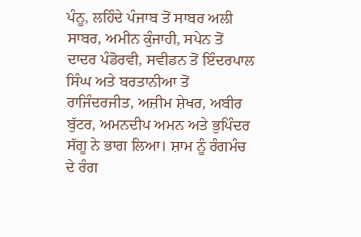ਪੰਨੂ, ਲਹਿੰਦੇ ਪੰਜਾਬ ਤੋਂ ਸਾਬਰ ਅਲੀ ਸਾਬਰ, ਅਮੀਨ ਕੁੰਜਾਹੀ, ਸਪੇਨ ਤੋਂ ਦਾਦਰ ਪੰਡੋਰਵੀ, ਸਵੀਡਨ ਤੋਂ ਇੰਦਰਪਾਲ ਸਿੰਘ ਅਤੇ ਬਰਤਾਨੀਆ ਤੋਂ ਰਾਜਿੰਦਰਜੀਤ, ਅਜ਼ੀਮ ਸ਼ੇਖਰ, ਅਬੀਰ ਬੁੱਟਰ, ਅਮਨਦੀਪ ਅਮਨ ਅਤੇ ਭੁਪਿੰਦਰ ਸੱਗੂ ਨੇ ਭਾਗ ਲਿਆ। ਸ਼ਾਮ ਨੂੰ ਰੰਗਮੰਚ ਦੇ ਰੰਗ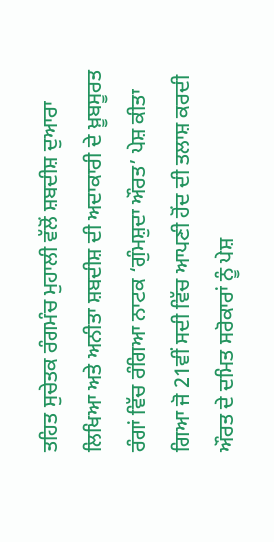ਤਹਿਤ ਸੁਚੇਤਕ ਰੰਗਮੰਚ ਮੁਹਾਲੀ ਵੱਲੋਂ ਸ਼ਬਦੀਸ਼ ਦੁਆਰਾ ਲਿਖਿਆ ਅਤੇ ਅਨੀਤਾ ਸ਼ਬਦੀਸ਼ ਦੀ ਅਦਾਕਾਰੀ ਦੇ ਖ਼ੂਬਸੂਰਤ ਰੰਗਾਂ ਵਿੱਚ ਰੰਗਿਆ ਨਾਟਕ ‘ਗੁੰਮਸ਼ੁਦਾ ਔਰਤ’ ਪੇਸ਼ ਕੀਤਾ ਗਿਆ ਜੋ 21ਵੀਂ ਸਦੀ ਵਿੱਚ ਆਪਣੀ ਹੋਂਦ ਦੀ ਤਲਾਸ਼ ਕਰਦੀ ਔਰਤ ਦੇ ਦਮਿਤ ਸਰੋਕਾਰਾਂ ਨੂੰ ਪੇਸ਼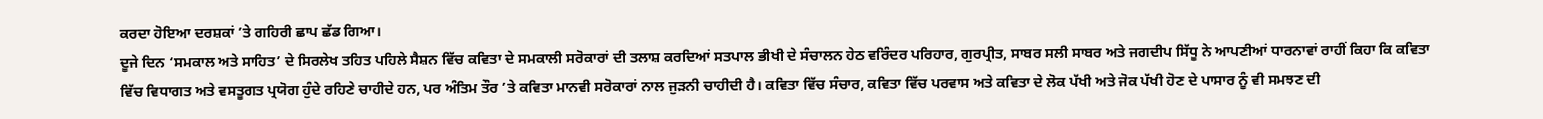ਕਰਦਾ ਹੋਇਆ ਦਰਸ਼ਕਾਂ ’ਤੇ ਗਹਿਰੀ ਛਾਪ ਛੱਡ ਗਿਆ।
ਦੂਜੇ ਦਿਨ ‘ਸਮਕਾਲ ਅਤੇ ਸਾਹਿਤ’ ਦੇ ਸਿਰਲੇਖ ਤਹਿਤ ਪਹਿਲੇ ਸੈਸ਼ਨ ਵਿੱਚ ਕਵਿਤਾ ਦੇ ਸਮਕਾਲੀ ਸਰੋਕਾਰਾਂ ਦੀ ਤਲਾਸ਼ ਕਰਦਿਆਂ ਸਤਪਾਲ ਭੀਖੀ ਦੇ ਸੰਚਾਲਨ ਹੇਠ ਵਰਿੰਦਰ ਪਰਿਹਾਰ, ਗੁਰਪ੍ਰੀਤ, ਸਾਬਰ ਸਲੀ ਸਾਬਰ ਅਤੇ ਜਗਦੀਪ ਸਿੱਧੂ ਨੇ ਆਪਣੀਆਂ ਧਾਰਨਾਵਾਂ ਰਾਹੀਂ ਕਿਹਾ ਕਿ ਕਵਿਤਾ ਵਿੱਚ ਵਿਧਾਗਤ ਅਤੇ ਵਸਤੂਗਤ ਪ੍ਰਯੋਗ ਹੁੰਦੇ ਰਹਿਣੇ ਚਾਹੀਦੇ ਹਨ, ਪਰ ਅੰਤਿਮ ਤੌਰ ’ਤੇ ਕਵਿਤਾ ਮਾਨਵੀ ਸਰੋਕਾਰਾਂ ਨਾਲ ਜੁੜਨੀ ਚਾਹੀਦੀ ਹੈ। ਕਵਿਤਾ ਵਿੱਚ ਸੰਚਾਰ, ਕਵਿਤਾ ਵਿੱਚ ਪਰਵਾਸ ਅਤੇ ਕਵਿਤਾ ਦੇ ਲੋਕ ਪੱਖੀ ਅਤੇ ਜੋਕ ਪੱਖੀ ਹੋਣ ਦੇ ਪਾਸਾਰ ਨੂੰ ਵੀ ਸਮਝਣ ਦੀ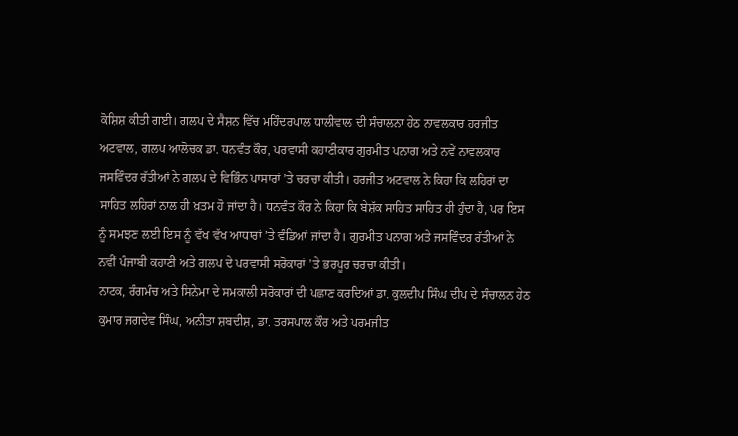ਕੋਸ਼ਿਸ਼ ਕੀਤੀ ਗਈ। ਗਲਪ ਦੇ ਸੈਸ਼ਨ ਵਿੱਚ ਮਹਿੰਦਰਪਾਲ ਧਾਲੀਵਾਲ ਦੀ ਸੰਚਾਲਨਾ ਹੇਠ ਨਾਵਲਕਾਰ ਹਰਜੀਤ ਅਟਵਾਲ, ਗਲਪ ਆਲੋਚਕ ਡਾ. ਧਨਵੰਤ ਕੌਰ, ਪਰਵਾਸੀ ਕਹਾਣੀਕਾਰ ਗੁਰਮੀਤ ਪਨਾਗ ਅਤੇ ਨਵੇਂ ਨਾਵਲਕਾਰ ਜਸਵਿੰਦਰ ਰੱਤੀਆਂ ਨੇ ਗਲਪ ਦੇ ਵਿਭਿੰਨ ਪਾਸਾਰਾਂ ’ਤੇ ਚਰਚਾ ਕੀਤੀ। ਹਰਜੀਤ ਅਟਵਾਲ ਨੇ ਕਿਹਾ ਕਿ ਲਹਿਰਾਂ ਦਾ ਸਾਹਿਤ ਲਹਿਰਾਂ ਨਾਲ ਹੀ ਖ਼ਤਮ ਹੋ ਜਾਂਦਾ ਹੈ। ਧਨਵੰਤ ਕੌਰ ਨੇ ਕਿਹਾ ਕਿ ਬੇਸ਼ੱਕ ਸਾਹਿਤ ਸਾਹਿਤ ਹੀ ਹੁੰਦਾ ਹੈ, ਪਰ ਇਸ ਨੂੰ ਸਮਝਣ ਲਈ ਇਸ ਨੂੰ ਵੱਖ ਵੱਖ ਆਧਾਰਾਂ ’ਤੇ ਵੰਡਿਆਂ ਜਾਂਦਾ ਹੈ। ਗੁਰਮੀਤ ਪਨਾਗ ਅਤੇ ਜਸਵਿੰਦਰ ਰੱਤੀਆਂ ਨੇ ਨਵੀਂ ਪੰਜਾਬੀ ਕਹਾਣੀ ਅਤੇ ਗਲਪ ਦੇ ਪਰਵਾਸੀ ਸਰੋਕਾਰਾਂ ’ਤੇ ਭਰਪੂਰ ਚਰਚਾ ਕੀਤੀ।
ਨਾਟਕ, ਰੰਗਮੰਚ ਅਤੇ ਸਿਨੇਮਾ ਦੇ ਸਮਕਾਲੀ ਸਰੋਕਾਰਾਂ ਦੀ ਪਛਾਣ ਕਰਦਿਆਂ ਡਾ. ਕੁਲਦੀਪ ਸਿੰਘ ਦੀਪ ਦੇ ਸੰਚਾਲਨ ਹੇਠ ਕੁਮਾਰ ਜਗਦੇਵ ਸਿੰਘ, ਅਨੀਤਾ ਸ਼ਬਦੀਸ਼, ਡਾ. ਤਰਸਪਾਲ ਕੌਰ ਅਤੇ ਪਰਮਜੀਤ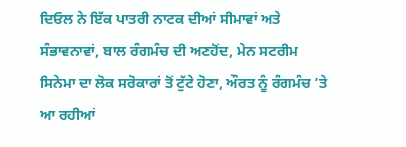ਦਿਓਲ ਨੇ ਇੱਕ ਪਾਤਰੀ ਨਾਟਕ ਦੀਆਂ ਸੀਮਾਵਾਂ ਅਤੇ ਸੰਭਾਵਨਾਵਾਂ, ਬਾਲ ਰੰਗਮੰਚ ਦੀ ਅਣਹੋਂਦ, ਮੇਨ ਸਟਰੀਮ ਸਿਨੇਮਾ ਦਾ ਲੋਕ ਸਰੋਕਾਰਾਂ ਤੋਂ ਟੁੱਟੇ ਹੋਣਾ, ਔਰਤ ਨੂੰ ਰੰਗਮੰਚ ’ਤੇ ਆ ਰਹੀਆਂ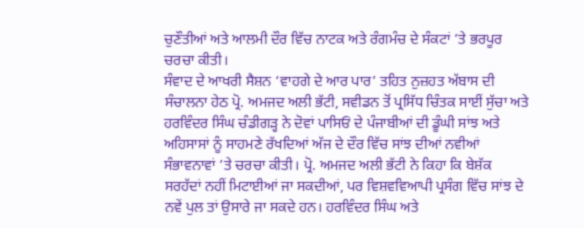ਚੁਣੌਤੀਆਂ ਅਤੇ ਆਲਮੀ ਦੌਰ ਵਿੱਚ ਨਾਟਕ ਅਤੇ ਰੰਗਮੰਚ ਦੇ ਸੰਕਟਾਂ ’ਤੇ ਭਰਪੂਰ ਚਰਚਾ ਕੀਤੀ।
ਸੰਵਾਦ ਦੇ ਆਖਰੀ ਸੈਸ਼ਨ ‘ਵਾਹਗੇ ਦੇ ਆਰ ਪਾਰ’ ਤਹਿਤ ਨੁਜ਼ਹਤ ਅੱਬਾਸ ਦੀ ਸੰਚਾਲਨਾ ਹੇਠ ਪ੍ਰੋ. ਅਮਜਦ ਅਲੀ ਭੱਟੀ, ਸਵੀਡਨ ਤੋਂ ਪ੍ਰਸਿੱਧ ਚਿੰਤਕ ਸਾਈਂ ਸੁੱਚਾ ਅਤੇ ਹਰਵਿੰਦਰ ਸਿੰਘ ਚੰਡੀਗੜ੍ਹ ਨੇ ਦੋਵਾਂ ਪਾਸਿਓਂ ਦੇ ਪੰਜਾਬੀਆਂ ਦੀ ਡੂੰਘੀ ਸਾਂਝ ਅਤੇ ਅਹਿਸਾਸਾਂ ਨੂੰ ਸਾਹਮਣੇ ਰੱਖਦਿਆਂ ਅੱਜ ਦੇ ਦੌਰ ਵਿੱਚ ਸਾਂਝ ਦੀਆਂ ਨਵੀਆਂ ਸੰਭਾਵਨਾਵਾਂ ’ਤੇ ਚਰਚਾ ਕੀਤੀ। ਪ੍ਰੋ. ਅਮਜਦ ਅਲੀ ਭੱਟੀ ਨੇ ਕਿਹਾ ਕਿ ਬੇਸ਼ੱਕ ਸਰਹੱਦਾਂ ਨਹੀਂ ਮਿਟਾਈਆਂ ਜਾ ਸਕਦੀਆਂ, ਪਰ ਵਿਸ਼ਵਵਿਆਪੀ ਪ੍ਰਸੰਗ ਵਿੱਚ ਸਾਂਝ ਦੇ ਨਵੇਂ ਪੁਲ ਤਾਂ ਉਸਾਰੇ ਜਾ ਸਕਦੇ ਹਨ। ਹਰਵਿੰਦਰ ਸਿੰਘ ਅਤੇ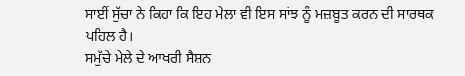ਸਾਈਂ ਸੁੱਚਾ ਨੇ ਕਿਹਾ ਕਿ ਇਹ ਮੇਲਾ ਵੀ ਇਸ ਸਾਂਝ ਨੂੰ ਮਜ਼ਬੂਤ ਕਰਨ ਦੀ ਸਾਰਥਕ ਪਹਿਲ ਹੈ।
ਸਮੁੱਚੇ ਮੇਲੇ ਦੇ ਆਖਰੀ ਸੈਸ਼ਨ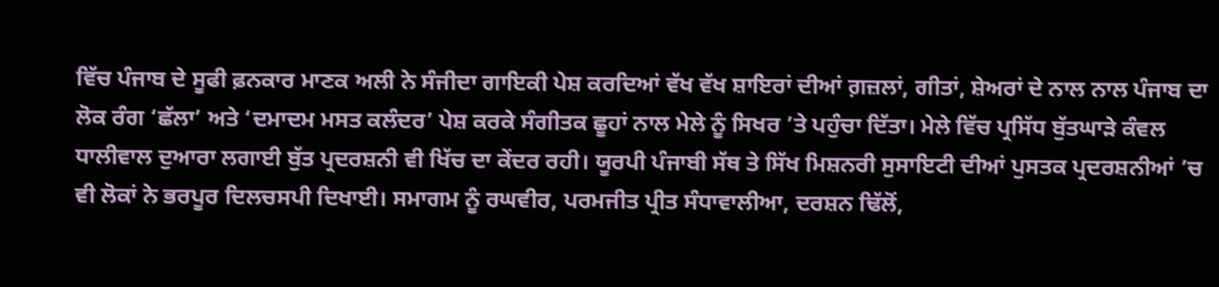ਵਿੱਚ ਪੰਜਾਬ ਦੇ ਸੂਫੀ ਫ਼ਨਕਾਰ ਮਾਣਕ ਅਲੀ ਨੇ ਸੰਜੀਦਾ ਗਾਇਕੀ ਪੇਸ਼ ਕਰਦਿਆਂ ਵੱਖ ਵੱਖ ਸ਼ਾਇਰਾਂ ਦੀਆਂ ਗ਼ਜ਼ਲਾਂ, ਗੀਤਾਂ, ਸ਼ੇਅਰਾਂ ਦੇ ਨਾਲ ਨਾਲ ਪੰਜਾਬ ਦਾ ਲੋਕ ਰੰਗ ‘ਛੱਲਾ’ ਅਤੇ ‘ਦਮਾਦਮ ਮਸਤ ਕਲੰਦਰ’ ਪੇਸ਼ ਕਰਕੇ ਸੰਗੀਤਕ ਛੂਹਾਂ ਨਾਲ ਮੇਲੇ ਨੂੰ ਸਿਖਰ ’ਤੇ ਪਹੁੰਚਾ ਦਿੱਤਾ। ਮੇਲੇ ਵਿੱਚ ਪ੍ਰਸਿੱਧ ਬੁੱਤਘਾੜੇ ਕੰਵਲ ਧਾਲੀਵਾਲ ਦੁਆਰਾ ਲਗਾਈ ਬੁੱਤ ਪ੍ਰਦਰਸ਼ਨੀ ਵੀ ਖਿੱਚ ਦਾ ਕੇਂਦਰ ਰਹੀ। ਯੂਰਪੀ ਪੰਜਾਬੀ ਸੱਥ ਤੇ ਸਿੱਖ ਮਿਸ਼ਨਰੀ ਸੁਸਾਇਟੀ ਦੀਆਂ ਪੁਸਤਕ ਪ੍ਰਦਰਸ਼ਨੀਆਂ ’ਚ ਵੀ ਲੋਕਾਂ ਨੇ ਭਰਪੂਰ ਦਿਲਚਸਪੀ ਦਿਖਾਈ। ਸਮਾਗਮ ਨੂੰ ਰਘਵੀਰ, ਪਰਮਜੀਤ ਪ੍ਰੀਤ ਸੰਧਾਵਾਲੀਆ, ਦਰਸ਼ਨ ਢਿੱਲੋਂ,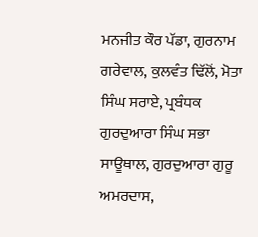ਮਨਜੀਤ ਕੌਰ ਪੱਡਾ, ਗੁਰਨਾਮ ਗਰੇਵਾਲ, ਕੁਲਵੰਤ ਢਿੱਲੋਂ, ਮੋਤਾ ਸਿੰਘ ਸਰਾਏ, ਪ੍ਰਬੰਧਕ ਗੁਰਦੁਆਰਾ ਸਿੰਘ ਸਭਾ ਸਾਊਥਾਲ, ਗੁਰਦੁਆਰਾ ਗੁਰੂ ਅਮਰਦਾਸ,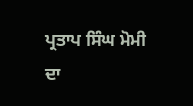ਪ੍ਰਤਾਪ ਸਿੰਘ ਮੋਮੀ ਦਾ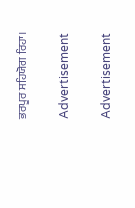ਭਰਪੂਰ ਸਹਿਯੋਗ ਰਿਹਾ।

Advertisement

Advertisement